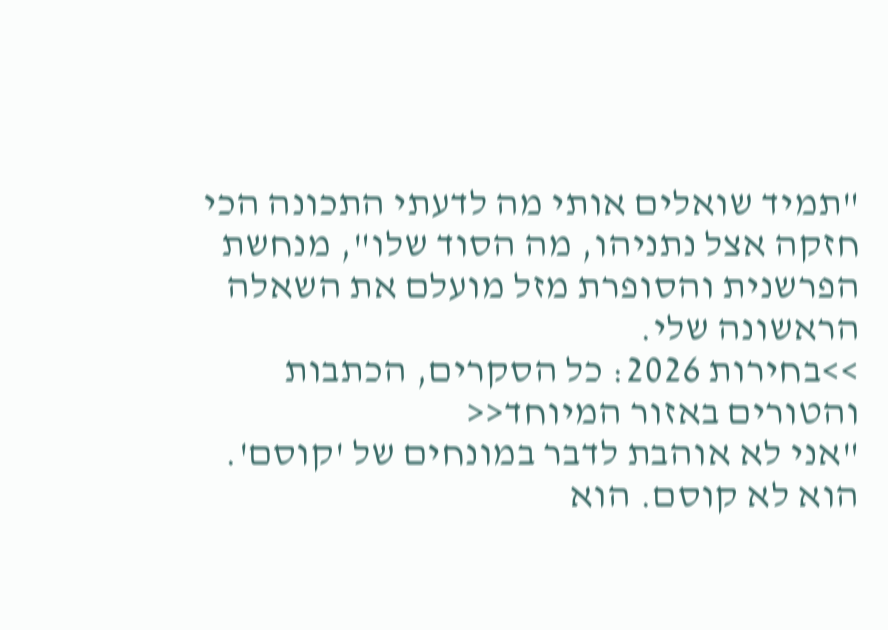"תמיד שואלים אותי מה לדעתי התכונה הכי חזקה אצל נתניהו, מה הסוד שלו", מנחשת הפרשנית והסופרת מזל מועלם את השאלה הראשונה שלי.
>>בחירות 2026: כל הסקרים, הכתבות והטורים באזור המיוחד<<
"אני לא אוהבת לדבר במונחים של 'קוסם'. הוא לא קוסם. הוא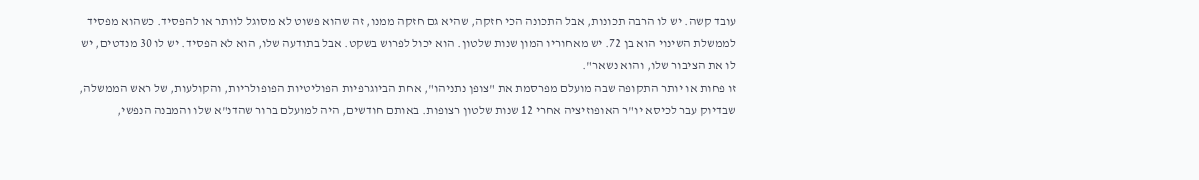עובד קשה. יש לו הרבה תכונות, אבל התכונה הכי חזקה, שהיא גם חזקה ממנו, זה שהוא פשוט לא מסוגל לוותר או להפסיד. כשהוא מפסיד לממשלת השינוי הוא בן 72. יש מאחוריו המון שנות שלטון. הוא יכול לפרוש בשקט. אבל בתודעה שלו, הוא לא הפסיד. יש לו 30 מנדטים, יש לו את הציבור שלו, והוא נשאר".
זו פחות או יותר התקופה שבה מועלם מפרסמת את "צופן נתניהו", אחת הביוגרפיות הפוליטיות הפופולריות, והקולעות, של ראש הממשלה, שבדיוק עבר לכיסא יו"ר האופוזיציה אחרי 12 שנות שלטון רצופות. באותם חודשים, היה למועלם ברור שהדנ"א שלו והמבנה הנפשי,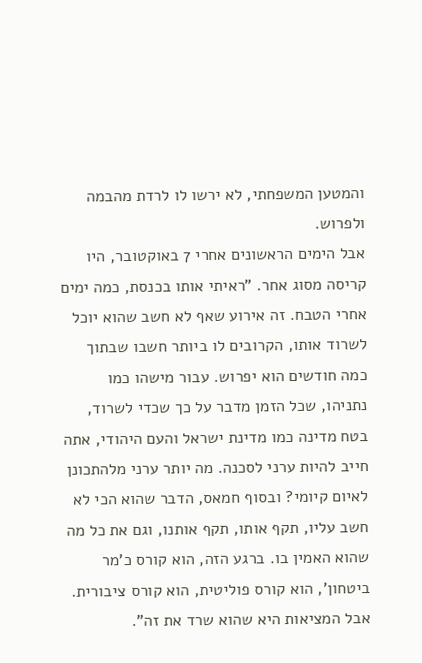והמטען המשפחתי, לא ירשו לו לרדת מהבמה ולפרוש.
אבל הימים הראשונים אחרי 7 באוקטובר, היו קריסה מסוג אחר. "ראיתי אותו בכנסת, כמה ימים אחרי הטבח. זה אירוע שאף לא חשב שהוא יוכל לשרוד אותו, הקרובים לו ביותר חשבו שבתוך כמה חודשים הוא יפרוש. עבור מישהו כמו נתניהו, שכל הזמן מדבר על כך שכדי לשרוד, בטח מדינה כמו מדינת ישראל והעם היהודי, אתה חייב להיות ערני לסכנה. מה יותר ערני מלהתכונן לאיום קיומי? ובסוף חמאס, הדבר שהוא הכי לא חשב עליו, תקף אותו, תקף אותנו, וגם את כל מה שהוא האמין בו. ברגע הזה, הוא קורס כ'מר ביטחון', הוא קורס פוליטית, הוא קורס ציבורית. אבל המציאות היא שהוא שרד את זה".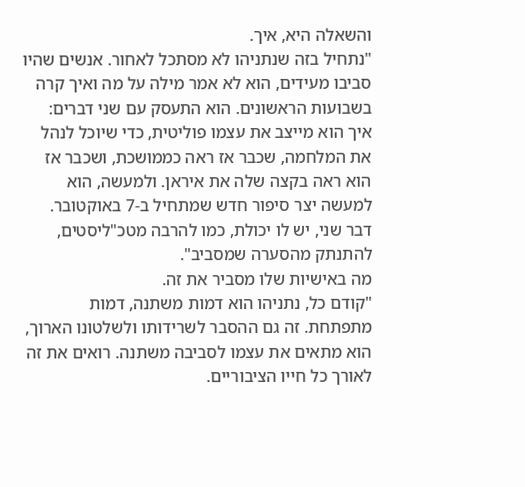והשאלה היא, איך.
"נתחיל בזה שנתניהו לא מסתכל לאחור. אנשים שהיו סביבו מעידים, הוא לא אמר מילה על מה ואיך קרה בשבועות הראשונים. הוא התעסק עם שני דברים: איך הוא מייצב את עצמו פוליטית, כדי שיוכל לנהל את המלחמה, שכבר אז ראה כממושכת, ושכבר אז הוא ראה בקצה שלה את איראן. ולמעשה, הוא למעשה יצר סיפור חדש שמתחיל ב-7 באוקטובר. דבר שני, יש לו יכולת, כמו להרבה מטכ"ליסטים, להתנתק מהסערה שמסביב".
מה באישיות שלו מסביר את זה.
"קודם כל, נתניהו הוא דמות משתנה, דמות מתפתחת. זה גם ההסבר לשרידותו ולשלטונו הארוך, הוא מתאים את עצמו לסביבה משתנה. רואים את זה לאורך כל חייו הציבוריים.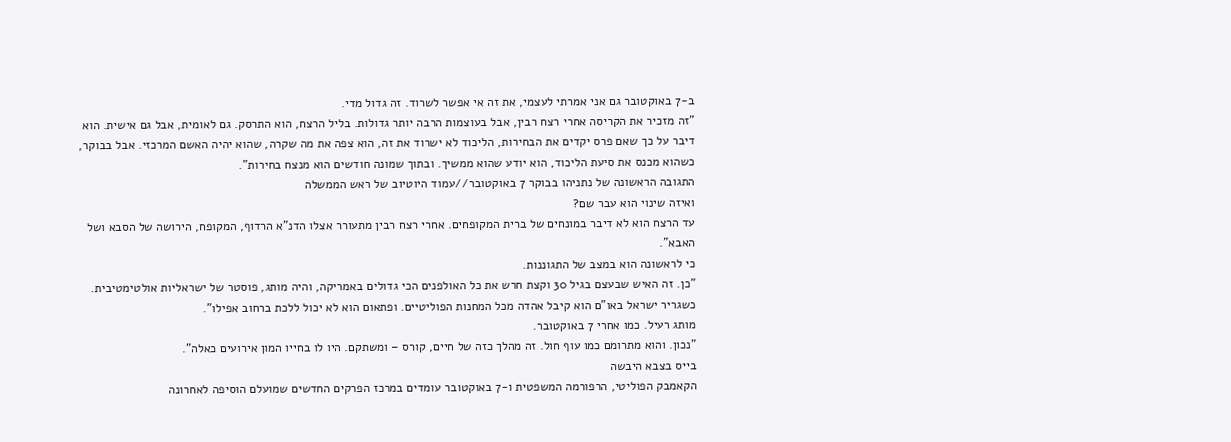ב-7 באוקטובר גם אני אמרתי לעצמי, את זה אי אפשר לשרוד. זה גדול מדי.
"זה מזכיר את הקריסה אחרי רצח רבין, אבל בעוצמות הרבה יותר גדולות. בליל הרצח, הוא התרסק. גם לאומית, אבל גם אישית. הוא דיבר על כך שאם פרס יקדים את הבחירות, הליכוד לא ישרוד את זה, הוא צפה את מה שקרה, שהוא יהיה האשם המרכזי. אבל בבוקר, כשהוא מכנס את סיעת הליכוד, הוא יודע שהוא ממשיך. ובתוך שמונה חודשים הוא מנצח בחירות".
התגובה הראשונה של נתניהו בבוקר 7 באוקטובר//עמוד היוטיוב של ראש הממשלה
ואיזה שינוי הוא עבר שם?
עד הרצח הוא לא דיבר במונחים של ברית המקופחים. אחרי רצח רבין מתעורר אצלו הדנ"א הרדוף, המקופח, הירושה של הסבא ושל האבא".
כי לראשונה הוא במצב של התגוננות.
"כן. זה האיש שבעצם בגיל 30 וקצת חרש את כל האולפנים הכי גדולים באמריקה, והיה מותג, פוסטר של ישראליות אולטימטיבית. כשגריר ישראל באו"ם הוא קיבל אהדה מכל המחנות הפוליטיים. ופתאום הוא לא יכול ללכת ברחוב אפילו".
מותג רעיל. כמו אחרי 7 באוקטובר.
"נכון. והוא מתרומם כמו עוף חול. זה מהלך כזה של חיים, קורס – ומשתקם. היו לו בחייו המון אירועים כאלה".
בייס בצבא היבשה
הקאמבק הפוליטי, הרפורמה המשפטית ו-7 באוקטובר עומדים במרכז הפרקים החדשים שמועלם הוסיפה לאחרונה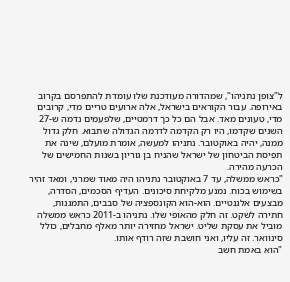ל"צופן נתניהו", שמהדורה מעודכנת שלו עומדת להתפרסם בקרוב באירופה. עבור הקוראים בישראל, אלה ארועים טריים מדי, קרובים מדי, טעונים מאד. אבל הם כל כך דרמטיים, שלפעמים נדמה ש-27 השנים שקדמו, היו רק הקדמה לדרמה הגדולה שתבוא. חלק גדול ממנה, יהיה באוקטובר. נתניהו למעשה, אומרת מועלם, שינה את תפיסת הביטחון של ישראל שהניח בן גוריון בשנות החמישים של הכרעה מהירה.
"כראש ממשלה, עד 7 באוקטובר נתניהו היה מאוד שמרני, ומאד זהיר בשימוש בכוח. נמנע מלקיחת סיכונים. העדיף הסכמים, הסדרה, מבצעים אלגנטיים. הוא-הוא הקונספציה של סבבים, התמגנות, חתירה לשקט. זה חלק מהאופי שלו. נתניהו ב-2011 כראש ממשלה מוביל את עסקת שליט. ישראל מחזירה יותר מאלף מחבלים, כולל סינוואר. זה עליו, ואני חושבת שזה רודף אותו.
"הוא באמת חשב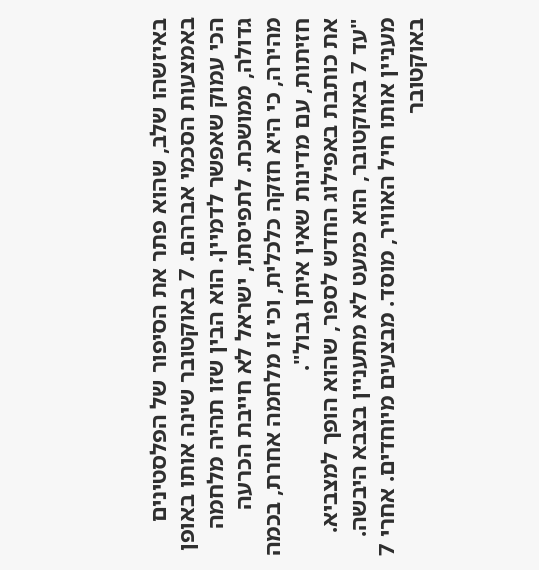באיזשהו שלב, שהוא פתר את הסיפור של הפלסטינים באמצעות הסכמי אברהם. 7 באוקטובר שינה אותו באופן הכי עמוק שאפשר לדמיין. הוא הבין שזו תהיה מלחמה גדולה, ממושכת. לתפיסתו, ישראל לא חייבת הכרעה מהירה, כי היא חזקה כלכלית, וכי זו מלחמה אחרת, בכמה חזיתות, עם מדינות שאין איתן גבול".
את כותבת באפילוג החדש לספר, שהוא הופך למצביא.
"עד 7 באוקטובר, הוא כמעט לא מתעניין בצבא היבשה. מעניין אותו חיל האוויר, מוסד. מבצעים מיוחדים. אחרי 7 באוקטובר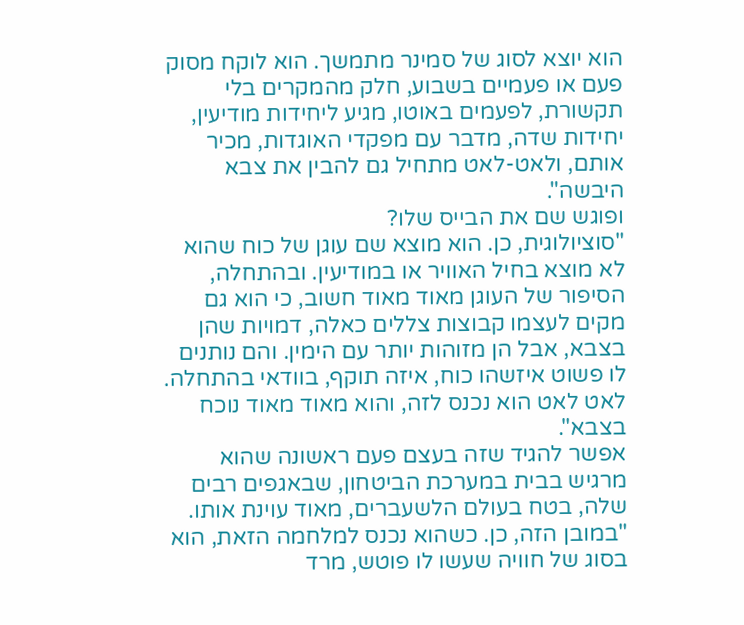הוא יוצא לסוג של סמינר מתמשך. הוא לוקח מסוק פעם או פעמיים בשבוע, חלק מהמקרים בלי תקשורת, לפעמים באוטו, מגיע ליחידות מודיעין, יחידות שדה, מדבר עם מפקדי האוגדות, מכיר אותם, ולאט-לאט מתחיל גם להבין את צבא היבשה".
ופוגש שם את הבייס שלו?
"סוציולוגית, כן. הוא מוצא שם עוגן של כוח שהוא לא מוצא בחיל האוויר או במודיעין. ובהתחלה, הסיפור של העוגן מאוד מאוד חשוב, כי הוא גם מקים לעצמו קבוצות צללים כאלה, דמויות שהן בצבא, אבל הן מזוהות יותר עם הימין. והם נותנים לו פשוט איזשהו כוח, איזה תוקף, בוודאי בהתחלה. לאט לאט הוא נכנס לזה, והוא מאוד מאוד נוכח בצבא".
אפשר להגיד שזה בעצם פעם ראשונה שהוא מרגיש בבית במערכת הביטחון, שבאגפים רבים שלה, בטח בעולם הלשעברים, מאוד עוינת אותו.
"במובן הזה, כן. כשהוא נכנס למלחמה הזאת, הוא בסוג של חוויה שעשו לו פוטש, מרד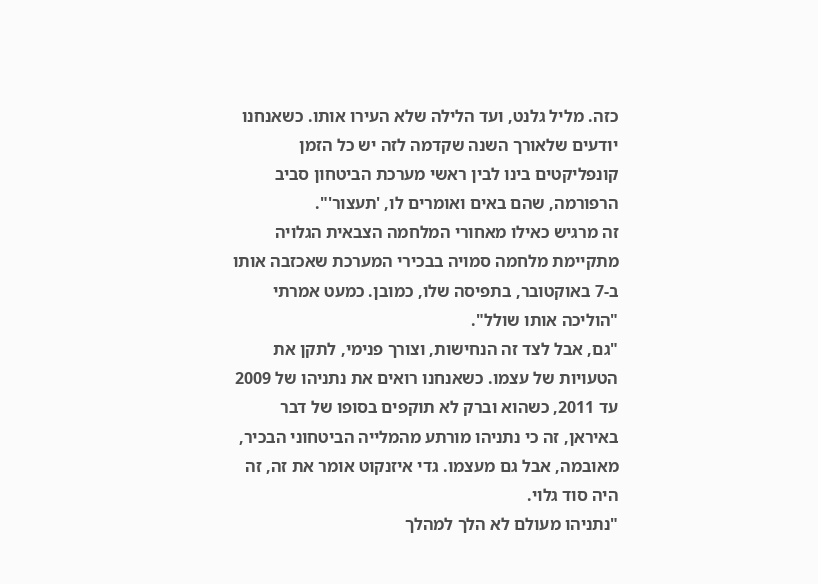כזה. מליל גלנט, ועד הלילה שלא העירו אותו. כשאנחנו יודעים שלאורך השנה שקדמה לזה יש כל הזמן קונפליקטים בינו לבין ראשי מערכת הביטחון סביב הרפורמה, שהם באים ואומרים לו, 'תעצור'".
זה מרגיש כאילו מאחורי המלחמה הצבאית הגלויה מתקיימת מלחמה סמויה בבכירי המערכת שאכזבה אותו ב-7 באוקטובר, בתפיסה שלו, כמובן. כמעט אמרתי "הוליכה אותו שולל".
"גם, אבל לצד זה הנחישות, וצורך פנימי, לתקן את הטעויות של עצמו. כשאנחנו רואים את נתניהו של 2009 עד 2011, כשהוא וברק לא תוקפים בסופו של דבר באיראן, זה כי נתניהו מורתע מהמלייה הביטחוני הבכיר, מאובמה, אבל גם מעצמו. גדי איזנקוט אומר את זה, זה היה סוד גלוי.
"נתניהו מעולם לא הלך למהלך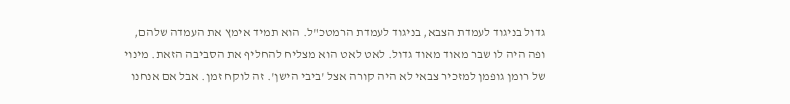גדול בניגוד לעמדת הצבא, בניגוד לעמדת הרמטכ"ל. הוא תמיד אימץ את העמדה שלהם, ופה היה לו שבר מאוד מאוד גדול. לאט לאט הוא מצליח להחליף את הסביבה הזאת. מינוי של רומן גופמן למזכיר צבאי לא היה קורה אצל 'ביבי הישן'. זה לוקח זמן. אבל אם אנחנו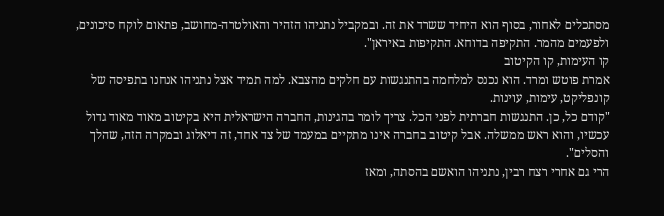מסתכלים לאחור, בסוף הוא היחיד ששרד את זה. ובמקביל נתניהו הזהיר והאולטרה-מחושב, פתאום לוקח סיכונים, ולפעמים מהמר. התקיפה בדוחא. התקיפות באיראן".
קו העימות, קו הקיטוב
אמרת פוטש ומרד. הוא נכנס למלחמה בהתנגשות עם חלקים מהצבא. למה תמיד אצל נתניהו אנחנו בתפיסה של קונפליקט, עימות, עוינות.
"קודם כל, כן. התנגשות חברתית לפני הכל. צריך לומר בהגינות, החברה הישראלית היא בקיטוב מאוד מאוד גדול עכשיו, והוא ראש ממשלה. אבל קיטוב בחברה אינו מתקיים במעמד של צד אחד, זה דיאלוג ובמקרה הזה, שהלך והסלים".
הרי גם אחרי רצח רבין, נתניהו הואשם בהסתה, ומאז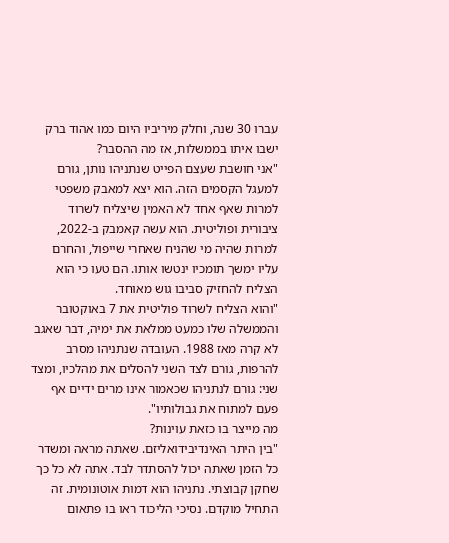עברו 30 שנה, וחלק מיריביו היום כמו אהוד ברק ישבו איתו בממשלות, אז מה ההסבר?
"אני חושבת שעצם הפייט שנתניהו נותן, גורם למעגל הקסמים הזה. הוא יצא למאבק משפטי למרות שאף אחד לא האמין שיצליח לשרוד ציבורית ופוליטית. הוא עשה קאמבק ב-2022, למרות שהיה מי שהניח שאחרי שייפול, והחרם עליו ימשך תומכיו ינטשו אותו. הם טעו כי הוא הצליח להחזיק סביבו גוש מאוחד.
"והוא הצליח לשרוד פוליטית את 7 באוקטובר והממשלה שלו כמעט ממלאת את ימיה, דבר שאגב לא קרה מאז 1988. העובדה שנתניהו מסרב להרפות, גורם לצד השני להסלים את מהלכיו, ומצד שני: גורם לנתניהו שכאמור אינו מרים ידיים אף פעם למתוח את גבולותיו".
מה מייצר בו כזאת עוינות?
"בין היתר האינדיבידואליזם. שאתה מראה ומשדר כל הזמן שאתה יכול להסתדר לבד. אתה לא כל כך שחקן קבוצתי. נתניהו הוא דמות אוטונומית. זה התחיל מוקדם. נסיכי הליכוד ראו בו פתאום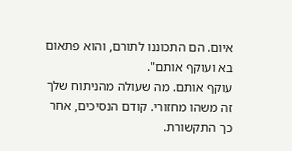איום. הם התכוננו לתורם, והוא פתאום בא ועוקף אותם".
עוקף אותם. מה שעולה מהניתוח שלך זה משהו מחזורי. קודם הנסיכים, אחר כך התקשורת.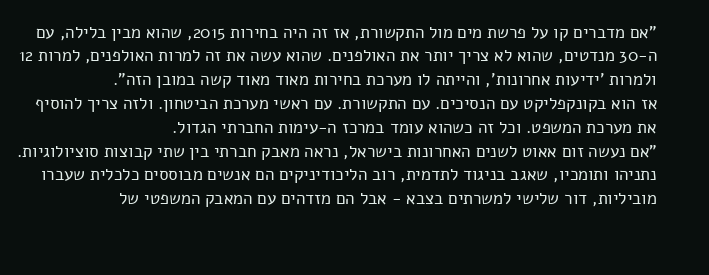"אם מדברים קו על פרשת מים מול התקשורת, אז זה היה בחירות 2015, שהוא מבין בלילה, עם ה-30 מנדטים, שהוא לא צריך יותר את האולפנים. שהוא עשה את זה למרות האולפנים, למרות 12 ולמרות 'ידיעות אחרונות', והייתה לו מערכת בחירות מאוד מאוד קשה במובן הזה".
אז הוא בקונקפליקט עם הנסיכים. עם התקשורת. עם ראשי מערכת הביטחון. ולזה צריך להוסיף את מערכת המשפט. וכל זה כשהוא עומד במרכז ה-עימות החברתי הגדול.
"אם נעשה זום אאוט לשנים האחרונות בישראל, נראה מאבק חברתי בין שתי קבוצות סוציולוגיות. נתניהו ותומכיו, שאגב בניגוד לתדמית, רוב הליכודיניקים הם אנשים מבוססים כלכלית שעברו מוביליות, דור שלישי למשרתים בצבא - אבל הם מזדהים עם המאבק המשפטי של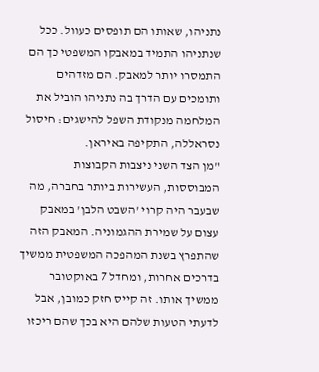נתניהו, שאותו הם תופסים כעוול. ככל שנתניהו התמיד במאבקו המשפטי כך הם התמסרו יותר למאבק. הם מזדהים ותומכים עם הדרך בה נתניהו הוביל את המלחמה מנקודת השפל להישגים: חיסול נסראללה, התקיפה באיראן.
"מן הצד השני ניצבות הקבוצות המבוססות, העשירות ביותר בחברה, מה שבעבר היה קרוי 'השבט הלבן' במאבק עצום על שמירת ההגמוניה. המאבק הזה שהתפרץ בשנת המהפכה המשפטית ממשיך בדרכים אחרות, ומחדל 7 באוקטובר ממשיך אותו. זה קייס חזק כמובן, אבל לדעתי הטעות שלהם היא בכך שהם ריכזו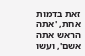זאת בדמות אחת, 'אתה הראש אתה אשם', ועשו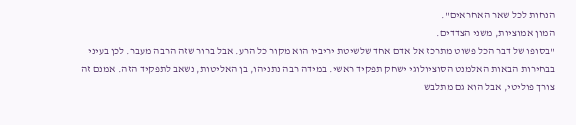הנחות לכל שאר האחראים".
המון אמוציות, משני הצדדים.
"בסופו של דבר הכל פשוט מתרכז אל אדם אחד שלשיטת יריביו הוא מקור כל הרע. אבל ברור שזה הרבה מעבר. לכן בעיני בבחירות הבאות האלמנט הסוציולוגי ישחק תפקיד ראשי. במידה רבה נתניהו, בן האליטות, נשאב לתפקיד הזה. אמנם זה צורך פוליטי, אבל הוא גם מתלבש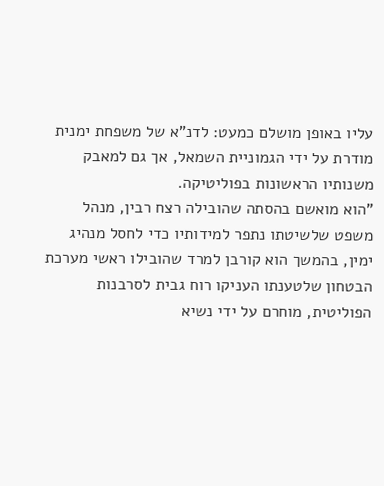עליו באופן מושלם כמעט: לדנ"א של משפחת ימנית מודרת על ידי הגמוניית השמאל, אך גם למאבק משנותיו הראשונות בפוליטיקה.
"הוא מואשם בהסתה שהובילה רצח רבין, מנהל משפט שלשיטתו נתפר למידותיו כדי לחסל מנהיג ימין, בהמשך הוא קורבן למרד שהובילו ראשי מערכת הבטחון שלטענתו העניקו רוח גבית לסרבנות הפוליטית, מוחרם על ידי נשיא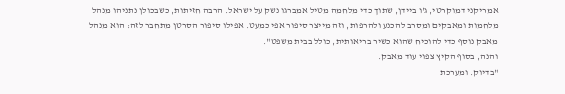אמריקני דמוקרטי, ג'ו ביידן, שתוך כדי מלחמה מטיל אמברגו נשק על ישראל. הרבה חזיתות, כשבכולן נתניהו מנהל מלחמות ומאבקים ומסרב להכנע ולהרפות, וזה מייצר סיפור אפי כמעט. אפילו סיפור הסרטן מתחבר לזה: הוא מנהל מאבק נוסף כדי להוכיח שהוא כשיר בריאותית, כולל בבית משפט".
והנה, בסוף הקיץ צפוי עוד מאבק.
"בדיוק. ומערכת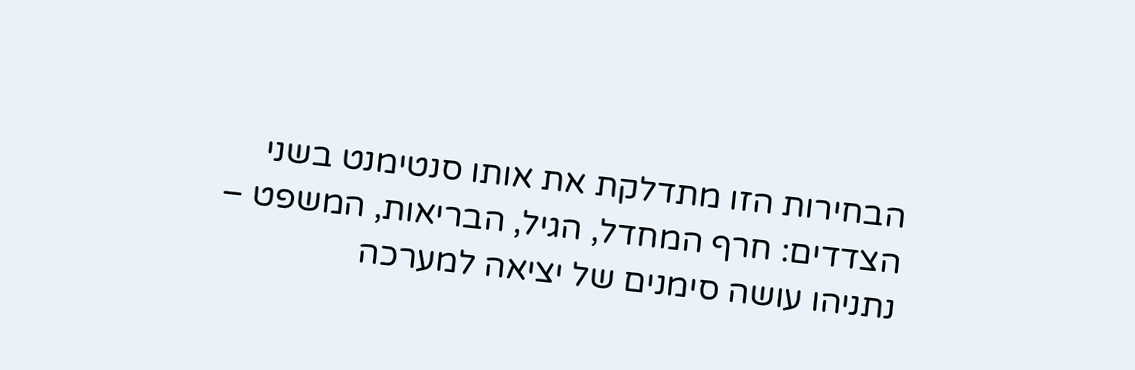הבחירות הזו מתדלקת את אותו סנטימנט בשני הצדדים: חרף המחדל, הגיל, הבריאות, המשפט – נתניהו עושה סימנים של יציאה למערכה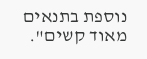נוספת בתנאים מאוד קשים".